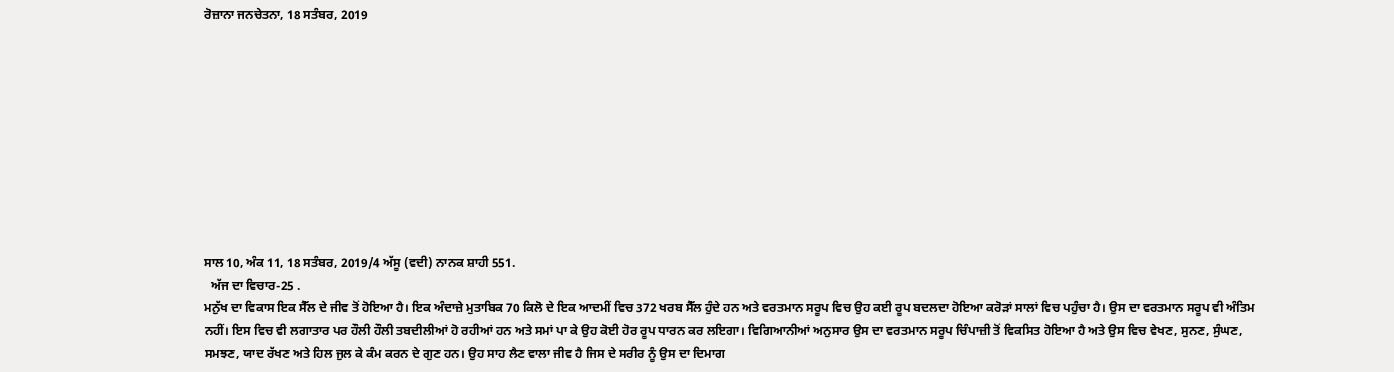ਰੋਜ਼ਾਨਾ ਜਨਚੇਤਨਾ, 18 ਸਤੰਬਰ, 2019










ਸਾਲ 10, ਅੰਕ 11, 18 ਸਤੰਬਰ, 2019/4 ਅੱਸੂ (ਵਦੀ) ਨਾਨਕ ਸ਼ਾਹੀ 551.
  ਅੱਜ ਦਾ ਵਿਚਾਰ-25 .
ਮਨੁੱਖ ਦਾ ਵਿਕਾਸ ਇਕ ਸੈੱਲ ਦੇ ਜੀਵ ਤੋਂ ਹੋਇਆ ਹੈ। ਇਕ ਅੰਦਾਜ਼ੇ ਮੁਤਾਬਿਕ 70 ਕਿਲੋ ਦੇ ਇਕ ਆਦਮੀਂ ਵਿਚ 372 ਖਰਬ ਸੈੱਲ ਹੁੰਦੇ ਹਨ ਅਤੇ ਵਰਤਮਾਨ ਸਰੂਪ ਵਿਚ ਉਹ ਕਈ ਰੂਪ ਬਦਲਦਾ ਹੋਇਆ ਕਰੋੜਾਂ ਸਾਲਾਂ ਵਿਚ ਪਹੁੰਚਾ ਹੈ। ਉਸ ਦਾ ਵਰਤਮਾਨ ਸਰੂਪ ਵੀ ਅੰਤਿਮ ਨਹੀਂ। ਇਸ ਵਿਚ ਵੀ ਲਗਾਤਾਰ ਪਰ ਹੌਲੀ ਹੌਲੀ ਤਬਦੀਲੀਆਂ ਹੋ ਰਹੀਆਂ ਹਨ ਅਤੇ ਸਮਾਂ ਪਾ ਕੇ ਉਹ ਕੋਈ ਹੋਰ ਰੂਪ ਧਾਰਨ ਕਰ ਲਇਗਾ। ਵਿਗਿਆਨੀਆਂ ਅਨੁਸਾਰ ਉਸ ਦਾ ਵਰਤਮਾਨ ਸਰੂਪ ਚਿੰਪਾਜ਼ੀ ਤੋਂ ਵਿਕਸਿਤ ਹੋਇਆ ਹੈ ਅਤੇ ਉਸ ਵਿਚ ਵੇਖਣ, ਸੁਨਣ, ਸੁੰਘਣ, ਸਮਝਣ, ਯਾਦ ਰੱਖਣ ਅਤੇ ਹਿਲ ਜੁਲ ਕੇ ਕੰਮ ਕਰਨ ਦੇ ਗੁਣ ਹਨ। ਉਹ ਸਾਹ ਲੈਣ ਵਾਲਾ ਜੀਵ ਹੈ ਜਿਸ ਦੇ ਸਰੀਰ ਨੂੰ ਉਸ ਦਾ ਦਿਮਾਗ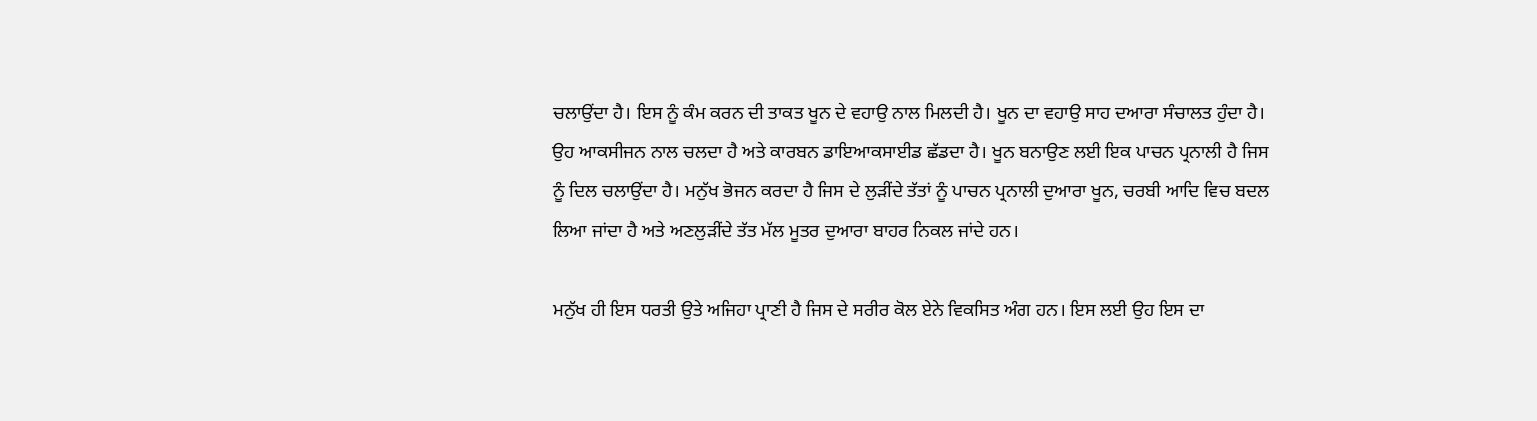ਚਲਾਉਂਦਾ ਹੈ। ਇਸ ਨੂੰ ਕੰਮ ਕਰਨ ਦੀ ਤਾਕਤ ਖੂਨ ਦੇ ਵਹਾਉ ਨਾਲ ਮਿਲਦੀ ਹੈ। ਖੂਨ ਦਾ ਵਹਾਉ ਸਾਹ ਦਆਰਾ ਸੰਚਾਲਤ ਹੁੰਦਾ ਹੈ। ਉਹ ਆਕਸੀਜਨ ਨਾਲ ਚਲਦਾ ਹੈ ਅਤੇ ਕਾਰਬਨ ਡਾਇਆਕਸਾਈਡ ਛੱਡਦਾ ਹੈ। ਖੂਨ ਬਨਾਉਣ ਲਈ ਇਕ ਪਾਚਨ ਪ੍ਰਨਾਲੀ ਹੈ ਜਿਸ ਨੂੰ ਦਿਲ ਚਲਾਉਂਦਾ ਹੈ। ਮਨੁੱਖ ਭੋਜਨ ਕਰਦਾ ਹੈ ਜਿਸ ਦੇ ਲੁੜੀਂਦੇ ਤੱਤਾਂ ਨੂੰ ਪਾਚਨ ਪ੍ਰਨਾਲੀ ਦੁਆਰਾ ਖੂਨ, ਚਰਬੀ ਆਦਿ ਵਿਚ ਬਦਲ ਲਿਆ ਜਾਂਦਾ ਹੈ ਅਤੇ ਅਣਲੁੜੀਂਦੇ ਤੱਤ ਮੱਲ ਮੂਤਰ ਦੁਆਰਾ ਬਾਹਰ ਨਿਕਲ ਜਾਂਦੇ ਹਨ।

ਮਨੁੱਖ ਹੀ ਇਸ ਧਰਤੀ ਉਤੇ ਅਜਿਹਾ ਪ੍ਰਾਣੀ ਹੈ ਜਿਸ ਦੇ ਸਰੀਰ ਕੋਲ ਏਨੇ ਵਿਕਸਿਤ ਅੰਗ ਹਨ। ਇਸ ਲਈ ਉਹ ਇਸ ਦਾ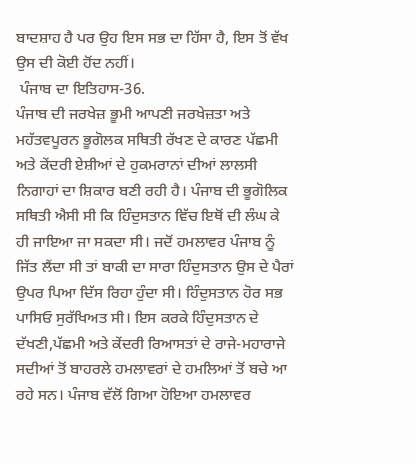ਬਾਦਸ਼ਾਹ ਹੈ ਪਰ ਉਹ ਇਸ ਸਭ ਦਾ ਹਿੱਸਾ ਹੈ, ਇਸ ਤੋਂ ਵੱਖ ਉਸ ਦੀ ਕੋਈ ਹੋਂਦ ਨਹੀਂ।
 ਪੰਜਾਬ ਦਾ ਇਤਿਹਾਸ-36.
ਪੰਜਾਬ ਦੀ ਜਰਖੇਜ਼ ਭੂਮੀ ਆਪਣੀ ਜਰਖੇਜ਼ਤਾ ਅਤੇ ਮਹੱਤਵਪੂਰਨ ਭੂਗੋਲਕ ਸਥਿਤੀ ਰੱਖਣ ਦੇ ਕਾਰਣ ਪੱਛਮੀ ਅਤੇ ਕੇਂਦਰੀ ਏਸ਼ੀਆਂ ਦੇ ਹੁਕਮਰਾਨਾਂ ਦੀਆਂ ਲਾਲਸੀ ਨਿਗਾਹਾਂ ਦਾ ਸ਼ਿਕਾਰ ਬਣੀ ਰਹੀ ਹੈ। ਪੰਜਾਬ ਦੀ ਭੂਗੋਲਿਕ ਸਥਿਤੀ ਐਸੀ ਸੀ ਕਿ ਹਿੰਦੁਸਤਾਨ ਵਿੱਚ ਇਥੋਂ ਦੀ ਲੰਘ ਕੇ ਹੀ ਜਾਇਆ ਜਾ ਸਕਦਾ ਸੀ। ਜਦੋਂ ਹਮਲਾਵਰ ਪੰਜਾਬ ਨੂੰ ਜਿੱਤ ਲੈਂਦਾ ਸੀ ਤਾਂ ਬਾਕੀ ਦਾ ਸਾਰਾ ਹਿੰਦੁਸਤਾਨ ਉਸ ਦੇ ਪੈਰਾਂ ਉਪਰ ਪਿਆ ਦਿੱਸ ਰਿਹਾ ਹੁੰਦਾ ਸੀ। ਹਿੰਦੁਸਤਾਨ ਹੋਰ ਸਭ ਪਾਸਿਓ ਸੁਰੱਖਿਅਤ ਸੀ। ਇਸ ਕਰਕੇ ਹਿੰਦੁਸਤਾਨ ਦੇ ਦੱਖਣੀ,ਪੱਛਮੀ ਅਤੇ ਕੇਂਦਰੀ ਰਿਆਸਤਾਂ ਦੇ ਰਾਜੇ-ਮਹਾਰਾਜੇ ਸਦੀਆਂ ਤੋਂ ਬਾਹਰਲੇ ਹਮਲਾਵਰਾਂ ਦੇ ਹਮਲਿਆਂ ਤੋਂ ਬਚੇ ਆ ਰਹੇ ਸਨ। ਪੰਜਾਬ ਵੱਲੋਂ ਗਿਆ ਹੋਇਆ ਹਮਲਾਵਰ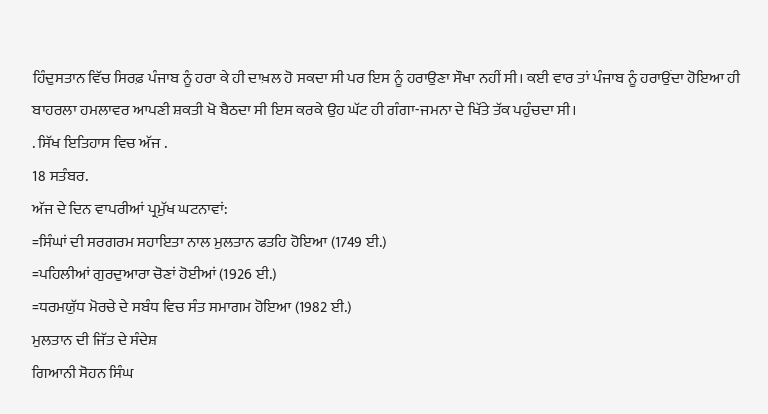ਹਿੰਦੁਸਤਾਨ ਵਿੱਚ ਸਿਰਫ਼ ਪੰਜਾਬ ਨੂੰ ਹਰਾ ਕੇ ਹੀ ਦਾਖ਼ਲ ਹੋ ਸਕਦਾ ਸੀ ਪਰ ਇਸ ਨੂੰ ਹਰਾਉਣਾ ਸੌਖਾ ਨਹੀਂ ਸੀ। ਕਈ ਵਾਰ ਤਾਂ ਪੰਜਾਬ ਨੂੰ ਹਰਾਉਂਦਾ ਹੋਇਆ ਹੀ ਬਾਹਰਲਾ ਹਮਲਾਵਰ ਆਪਣੀ ਸ਼ਕਤੀ ਖੋ ਬੈਠਦਾ ਸੀ ਇਸ ਕਰਕੇ ਉਹ ਘੱਟ ਹੀ ਗੰਗਾ-ਜਮਨਾ ਦੇ ਖਿੱਤੇ ਤੱਕ ਪਹੁੰਚਦਾ ਸੀ।
. ਸਿੱਖ ਇਤਿਹਾਸ ਵਿਚ ਅੱਜ .
18 ਸਤੰਬਰ.
ਅੱਜ ਦੇ ਦਿਨ ਵਾਪਰੀਆਂ ਪ੍ਰਮੁੱਖ ਘਟਨਾਵਾਂ:
=ਸਿੰਘਾਂ ਦੀ ਸਰਗਰਮ ਸਹਾਇਤਾ ਨਾਲ ਮੁਲਤਾਨ ਫਤਹਿ ਹੋਇਆ (1749 ਈ.)
=ਪਹਿਲੀਆਂ ਗੁਰਦੁਆਰਾ ਚੋਣਾਂ ਹੋਈਆਂ (1926 ਈ.)
=ਧਰਮਯੁੱਧ ਮੋਰਚੇ ਦੇ ਸਬੰਧ ਵਿਚ ਸੰਤ ਸਮਾਗਮ ਹੋਇਆ (1982 ਈ.)
ਮੁਲਤਾਨ ਦੀ ਜਿੱਤ ਦੇ ਸੰਦੇਸ਼
ਗਿਆਨੀ ਸੋਹਨ ਸਿੰਘ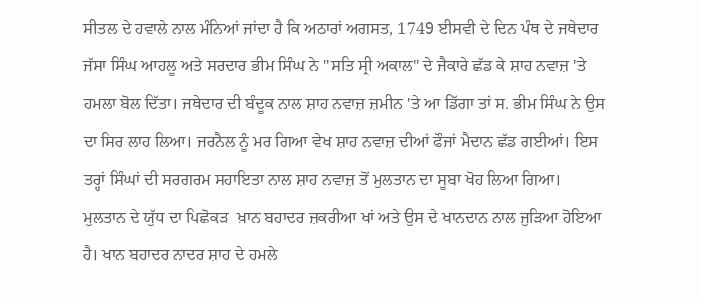ਸੀਤਲ ਦੇ ਹਵਾਲੇ ਨਾਲ ਮੰਨਿਆਂ ਜਾਂਦਾ ਹੈ ਕਿ ਅਠਾਰਾਂ ਅਗਸਤ, 1749 ਈਸਵੀ ਦੇ ਦਿਨ ਪੰਥ ਦੇ ਜਥੇਦਾਰ ਜੱਸਾ ਸਿੰਘ ਆਹਲੂ ਅਤੇ ਸਰਦਾਰ ਭੀਮ ਸਿੰਘ ਨੇ ''ਸਤਿ ਸ੍ਰੀ ਅਕਾਲ" ਦੇ ਜੈਕਾਰੇ ਛੱਡ ਕੇ ਸ਼ਾਹ ਨਵਾਜ਼ 'ਤੇ ਹਮਲਾ ਬੋਲ ਦਿੱਤਾ। ਜਥੇਦਾਰ ਦੀ ਬੰਦੂਕ ਨਾਲ ਸ਼ਾਹ ਨਵਾਜ਼ ਜ਼ਮੀਨ 'ਤੇ ਆ ਡਿੱਗਾ ਤਾਂ ਸ. ਭੀਮ ਸਿੰਘ ਨੇ ਉਸ ਦਾ ਸਿਰ ਲਾਹ ਲਿਆ। ਜਰਨੈਲ ਨੂੰ ਮਰ ਗਿਆ ਵੇਖ ਸ਼ਾਹ ਨਵਾਜ਼ ਦੀਆਂ ਫੌਜਾਂ ਮੈਦਾਨ ਛੱਡ ਗਈਆਂ। ਇਸ ਤਰ੍ਹਾਂ ਸਿੰਘਾਂ ਦੀ ਸਰਗਰਮ ਸਹਾਇਤਾ ਨਾਲ ਸ਼ਾਹ ਨਵਾਜ਼ ਤੋਂ ਮੁਲਤਾਨ ਦਾ ਸੂਬਾ ਖੋਹ ਲਿਆ ਗਿਆ।
ਮੁਲਤਾਨ ਦੇ ਯੁੱਧ ਦਾ ਪਿਛੋਕੜ  ਖ਼ਾਨ ਬਹਾਦਰ ਜ਼ਕਰੀਆ ਖਾਂ ਅਤੇ ਉਸ ਦੇ ਖਾਨਦਾਨ ਨਾਲ ਜੁੜਿਆ ਹੋਇਆ ਹੈ। ਖਾਨ ਬਹਾਦਰ ਨਾਦਰ ਸ਼ਾਹ ਦੇ ਹਮਲੇ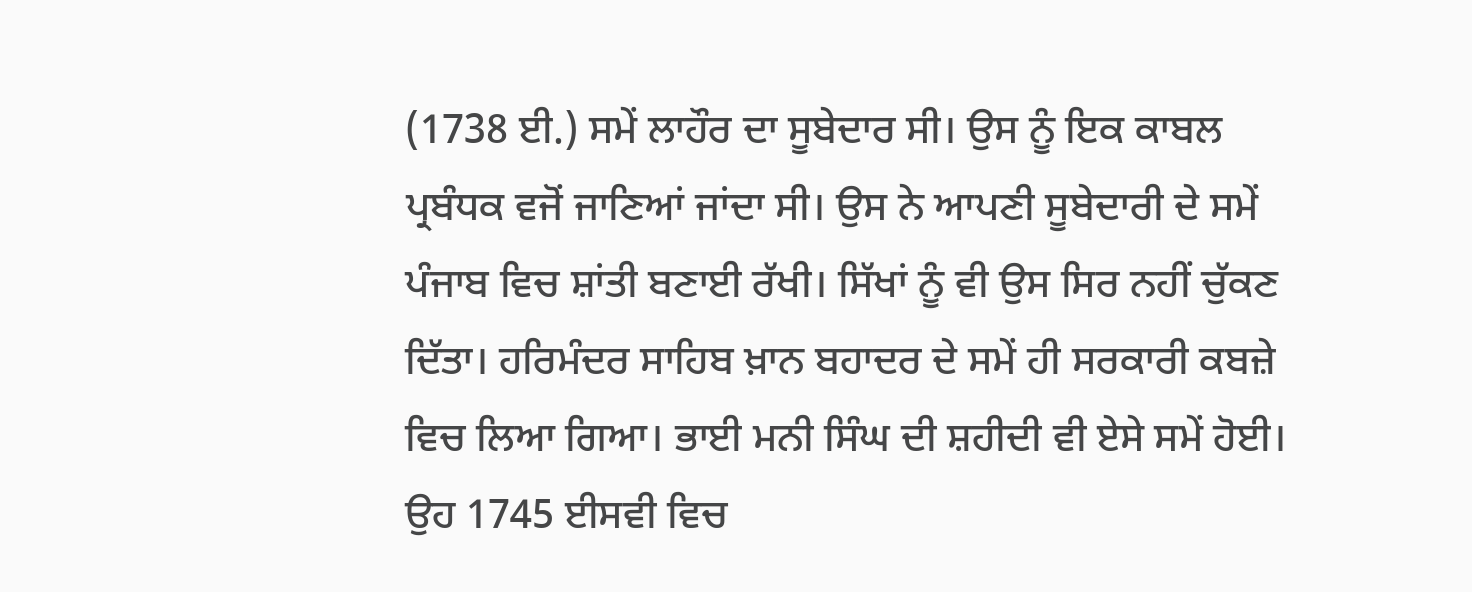(1738 ਈ.) ਸਮੇਂ ਲਾਹੌਰ ਦਾ ਸੂਬੇਦਾਰ ਸੀ। ਉਸ ਨੂੰ ਇਕ ਕਾਬਲ ਪ੍ਰਬੰਧਕ ਵਜੋਂ ਜਾਣਿਆਂ ਜਾਂਦਾ ਸੀ। ਉਸ ਨੇ ਆਪਣੀ ਸੂਬੇਦਾਰੀ ਦੇ ਸਮੇਂ ਪੰਜਾਬ ਵਿਚ ਸ਼ਾਂਤੀ ਬਣਾਈ ਰੱਖੀ। ਸਿੱਖਾਂ ਨੂੰ ਵੀ ਉਸ ਸਿਰ ਨਹੀਂ ਚੁੱਕਣ ਦਿੱਤਾ। ਹਰਿਮੰਦਰ ਸਾਹਿਬ ਖ਼ਾਨ ਬਹਾਦਰ ਦੇ ਸਮੇਂ ਹੀ ਸਰਕਾਰੀ ਕਬਜ਼ੇ ਵਿਚ ਲਿਆ ਗਿਆ। ਭਾਈ ਮਨੀ ਸਿੰਘ ਦੀ ਸ਼ਹੀਦੀ ਵੀ ਏਸੇ ਸਮੇਂ ਹੋਈ।
ਉਹ 1745 ਈਸਵੀ ਵਿਚ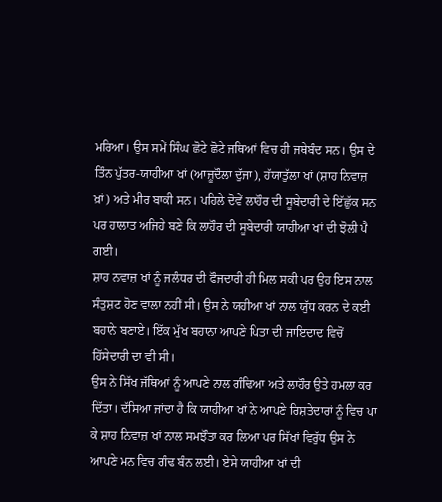ਮਰਿਆ। ਉਸ ਸਮੇਂ ਸਿੰਘ ਛੋਟੇ ਛੋਟੇ ਜਥਿਆਂ ਵਿਚ ਹੀ ਜਥੇਬੰਦ ਸਨ। ਉਸ ਦੇ ਤਿੰਨ ਪੁੱਤਰ-ਯਾਹੀਆ ਖਾਂ (ਆਜ਼ੂਦੌਲਾ ਦੁੱਜਾ), ਹੱਯਾਤੁੱਲਾ ਖਾਂ (ਸ਼ਾਹ ਨਿਵਾਜ਼ ਖ਼ਾਂ) ਅਤੇ ਮੀਰ ਬਾਕੀ ਸਨ। ਪਹਿਲੇ ਦੋਵੇਂ ਲਾਹੌਰ ਦੀ ਸੂਬੇਦਾਰੀ ਦੇ ਇੱਛੁੱਕ ਸਨ ਪਰ ਹਾਲਾਤ ਅਜਿਹੇ ਬਣੇ ਕਿ ਲਾਹੌਰ ਦੀ ਸੂਬੇਦਾਰੀ ਯਾਹੀਆ ਖਾਂ ਦੀ ਝੋਲੀ ਪੈ ਗਈ।
ਸ਼ਾਹ ਨਵਾਜ਼ ਖਾਂ ਨੂੰ ਜਲੰਧਰ ਦੀ ਫੌਜਦਾਰੀ ਹੀ ਮਿਲ ਸਕੀ ਪਰ ਉਹ ਇਸ ਨਾਲ ਸੰਤੁਸ਼ਟ ਹੋਣ ਵਾਲਾ ਨਹੀਂ ਸੀ। ਉਸ ਨੇ ਯਹੀਆ ਖਾਂ ਨਾਲ ਯੁੱਧ ਕਰਨ ਦੇ ਕਈ ਬਹਾਨੇ ਬਣਾਏ। ਇੱਕ ਮੁੱਖ ਬਹਾਨਾ ਆਪਣੇ ਪਿਤਾ ਦੀ ਜਾਇਦਾਦ ਵਿਚੋਂ ਹਿੱਸੇਦਾਰੀ ਦਾ ਵੀ ਸੀ।
ਉਸ ਨੇ ਸਿੱਖ ਜੱਥਿਆਂ ਨੂੰ ਆਪਣੇ ਨਾਲ ਗੰਢਿਆ ਅਤੇ ਲਾਹੌਰ ਉਤੇ ਹਮਲਾ ਕਰ ਦਿੱਤਾ। ਦੱਸਿਆ ਜਾਂਦਾ ਹੈ ਕਿ ਯਾਹੀਆ ਖਾਂ ਨੇ ਆਪਣੇ ਰਿਸ਼ਤੇਦਾਰਾਂ ਨੂੰ ਵਿਚ ਪਾ ਕੇ ਸ਼ਾਹ ਨਿਵਾਜ਼ ਖਾਂ ਨਾਲ ਸਮਝੌਤਾ ਕਰ ਲਿਆ ਪਰ ਸਿੱਖਾਂ ਵਿਰੁੱਧ ਉਸ ਨੇ ਆਪਣੇ ਮਨ ਵਿਚ ਗੰਢ ਬੰਨ ਲਈ। ਏਸੇ ਯਾਹੀਆ ਖਾਂ ਦੀ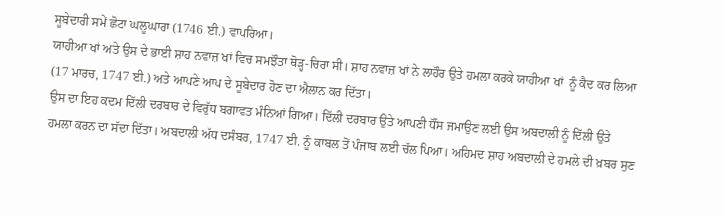ਸੂਬੇਦਾਰੀ ਸਮੇਂ ਛੋਟਾ ਘਲੂਘਾਰਾ (1746 ਈ.) ਵਾਪਰਿਆ।
ਯਾਹੀਆ ਖਾਂ ਅਤੇ ਉਸ ਦੇ ਭਾਈ ਸ਼ਾਹ ਨਵਾਜ਼ ਖਾਂ ਵਿਚ ਸਮਝੌਤਾ ਥੋੜ੍ਹ-ਚਿਰਾ ਸੀ। ਸ਼ਾਹ ਨਵਾਜ਼ ਖਾਂ ਨੇ ਲਾਹੌਰ ਉਤੇ ਹਮਲਾ ਕਰਕੇ ਯਾਹੀਆ ਖਾਂ  ਨੂੰ ਕੈਦ ਕਰ ਲਿਆ (17 ਮਾਰਚ, 1747 ਈ.) ਅਤੇ ਆਪਣੇ ਆਪ ਦੇ ਸੂਬੇਦਾਰ ਹੋਣ ਦਾ ਐਲਾਨ ਕਰ ਦਿੱਤਾ।
ਉਸ ਦਾ ਇਹ ਕਦਮ ਦਿੱਲੀ ਦਰਬਾਰ ਦੇ ਵਿਰੁੱਧ ਬਗਾਵਤ ਮੰਨਿਆਂ ਗਿਆ। ਦਿੱਲੀ ਦਰਬਾਰ ਉਤੇ ਆਪਣੀ ਧੌਂਸ ਜਮਾਉਣ ਲਈ ਉਸ ਅਬਦਾਲੀ ਨੂੰ ਦਿੱਲੀ ਉਤੇ ਹਮਲਾ ਕਰਨ ਦਾ ਸੱਦਾ ਦਿੱਤਾ। ਅਬਦਾਲੀ ਅੱਧ ਦਸੰਬਰ, 1747 ਈ. ਨੂੰ ਕਾਬਲ ਤੋਂ ਪੰਜਾਬ ਲਈ ਚੱਲ ਪਿਆ। ਅਹਿਮਦ ਸ਼ਾਹ ਅਬਦਾਲੀ ਦੇ ਹਮਲੇ ਦੀ ਖ਼ਬਰ ਸੁਣ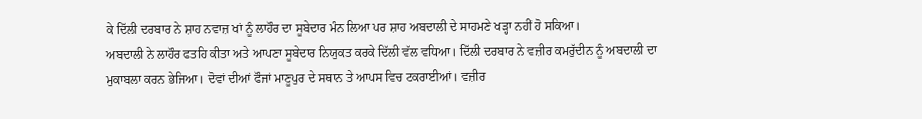ਕੇ ਦਿੱਲੀ ਦਰਬਾਰ ਨੇ ਸ਼ਾਹ ਨਵਾਜ਼ ਖਾਂ ਨੂੰ ਲਾਹੌਰ ਦਾ ਸੂਬੇਦਾਰ ਮੰਨ ਲਿਆ ਪਰ ਸ਼ਾਹ ਅਬਦਾਲੀ ਦੇ ਸਾਹਮਣੇ ਖੜ੍ਹਾ ਨਹੀਂ ਹੋ ਸਕਿਆ।
ਅਬਦਾਲੀ ਨੇ ਲਾਹੌਰ ਫਤਹਿ ਕੀਤਾ ਅਤੇ ਆਪਣਾ ਸੂਬੇਦਾਰ ਨਿਯੁਕਤ ਕਰਕੇ ਦਿੱਲੀ ਵੱਲ ਵਧਿਆ। ਦਿੱਲੀ ਦਰਬਾਰ ਨੇ ਵਜ਼ੀਰ ਕਮਰੁੱਦੀਨ ਨੂੰ ਅਬਦਾਲੀ ਦਾ ਮੁਕਾਬਲਾ ਕਰਨ ਭੇਜਿਆ। ਦੋਵਾਂ ਦੀਆਂ ਫੌਜਾਂ ਮਾਣੂਪੁਰ ਦੇ ਸਥਾਨ ਤੇ ਆਪਸ ਵਿਚ ਟਕਰਾਈਆਂ। ਵਜ਼ੀਰ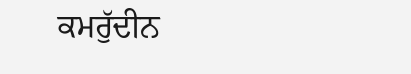ਕਮਰੁੱਦੀਨ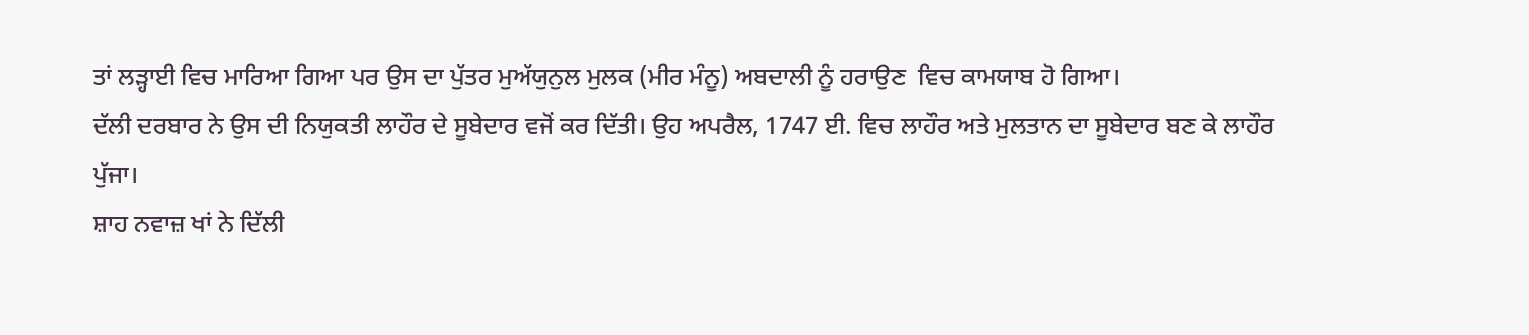ਤਾਂ ਲੜ੍ਹਾਈ ਵਿਚ ਮਾਰਿਆ ਗਿਆ ਪਰ ਉਸ ਦਾ ਪੁੱਤਰ ਮੁਅੱਯੁਨੁਲ ਮੁਲਕ (ਮੀਰ ਮੰਨੂ) ਅਬਦਾਲੀ ਨੂੰ ਹਰਾਉਣ  ਵਿਚ ਕਾਮਯਾਬ ਹੋ ਗਿਆ।
ਦੱਲੀ ਦਰਬਾਰ ਨੇ ਉਸ ਦੀ ਨਿਯੁਕਤੀ ਲਾਹੌਰ ਦੇ ਸੂਬੇਦਾਰ ਵਜੋਂ ਕਰ ਦਿੱਤੀ। ਉਹ ਅਪਰੈਲ, 1747 ਈ. ਵਿਚ ਲਾਹੌਰ ਅਤੇ ਮੁਲਤਾਨ ਦਾ ਸੂਬੇਦਾਰ ਬਣ ਕੇ ਲਾਹੌਰ ਪੁੱਜਾ।
ਸ਼ਾਹ ਨਵਾਜ਼ ਖਾਂ ਨੇ ਦਿੱਲੀ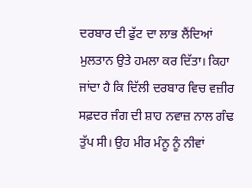ਦਰਬਾਰ ਦੀ ਫੁੱਟ ਦਾ ਲਾਭ ਲੈਂਦਿਆਂ ਮੁਲਤਾਨ ਉਤੇ ਹਮਲਾ ਕਰ ਦਿੱਤਾ। ਕਿਹਾ ਜਾਂਦਾ ਹੈ ਕਿ ਦਿੱਲੀ ਦਰਬਾਰ ਵਿਚ ਵਜ਼ੀਰ ਸਫ਼ਦਰ ਜੰਗ ਦੀ ਸ਼ਾਹ ਨਵਾਜ਼ ਨਾਲ ਗੰਢ ਤੁੱਪ ਸੀ। ਉਹ ਮੀਰ ਮੰਨੂ ਨੂੰ ਨੀਵਾਂ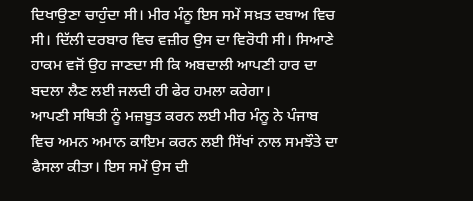ਦਿਖਾਉਣਾ ਚਾਹੁੰਦਾ ਸੀ। ਮੀਰ ਮੰਨੂ ਇਸ ਸਮੇਂ ਸਖ਼ਤ ਦਬਾਅ ਵਿਚ ਸੀ। ਦਿੱਲੀ ਦਰਬਾਰ ਵਿਚ ਵਜ਼ੀਰ ਉਸ ਦਾ ਵਿਰੋਧੀ ਸੀ। ਸਿਆਣੇ ਹਾਕਮ ਵਜੋਂ ਉਹ ਜਾਣਦਾ ਸੀ ਕਿ ਅਬਦਾਲੀ ਆਪਣੀ ਹਾਰ ਦਾ ਬਦਲਾ ਲੈਣ ਲਈ ਜਲਦੀ ਹੀ ਫੇਰ ਹਮਲਾ ਕਰੇਗਾ।
ਆਪਣੀ ਸਥਿਤੀ ਨੂੰ ਮਜ਼ਬੂਤ ਕਰਨ ਲਈ ਮੀਰ ਮੰਨੂ ਨੇ ਪੰਜਾਬ ਵਿਚ ਅਮਨ ਅਮਾਨ ਕਾਇਮ ਕਰਨ ਲਈ ਸਿੱਖਾਂ ਨਾਲ ਸਮਝੌਤੇ ਦਾ ਫੈਸਲਾ ਕੀਤਾ। ਇਸ ਸਮੇਂ ਉਸ ਦੀ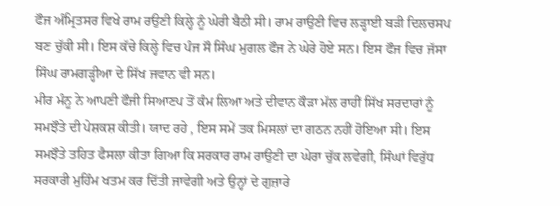ਫੌਜ ਅੰਮ੍ਰਿਤਸਰ ਵਿਖੇ ਰਾਮ ਰਉਣੀ ਕਿਲ੍ਹੇ ਨੂੰ ਘੇਰੀ ਬੈਠੀ ਸੀ। ਰਾਮ ਰਾਉਣੀ ਵਿਚ ਲੜ੍ਹਾਈ ਬੜੀ ਦਿਲਚਸਪ ਬਣ ਚੁੱਕੀ ਸੀ। ਇਸ ਕੱਚੇ ਕਿਲ੍ਹੇ ਵਿਚ ਪੰਜ ਸੌ ਸਿੰਘ ਮੁਗਲ ਫੌਜ ਨੇ ਘੇਰੇ ਹੋਏ ਸਨ। ਇਸ ਫੌਜ ਵਿਚ ਜੱਸਾ ਸਿੰਘ ਰਾਮਗੜ੍ਹੀਆ ਦੇ ਸਿੱਖ ਜਵਾਨ ਵੀ ਸਨ।
ਮੀਰ ਮੰਨੂ ਨੇ ਆਪਣੀ ਫੌਜੀ ਸਿਆਣਪ ਤੋਂ ਕੰਮ ਲਿਆ ਅਤੇ ਦੀਵਾਨ ਕੌੜਾ ਮੱਲ ਰਾਹੀਂ ਸਿੱਖ ਸਰਦਾਰਾਂ ਨੂੰ ਸਮਝੌਤੇ ਦੀ ਪੇਸ਼ਕਸ਼ ਕੀਤੀ। ਯਾਦ ਰਹੇ , ਇਸ ਸਮੇਂ ਤਕ ਮਿਸਲਾਂ ਦਾ ਗਠਨ ਨਹੀਂ ਹੋਇਆ ਸੀ। ਇਸ ਸਮਝੌਤੇ ਤਹਿਤ ਫੈਸਲਾ ਕੀਤਾ ਗਿਆ ਕਿ ਸਰਕਾਰ ਰਾਮ ਰਾਉਣੀ ਦਾ ਘੇਰਾ ਚੁੱਕ ਲਵੇਗੀ, ਸਿੰਘਾਂ ਵਿਰੁੱਧ ਸਰਕਾਰੀ ਮੁਹਿੰਮ ਖਤਮ ਕਰ ਦਿੱਤੀ ਜਾਵੇਗੀ ਅਤੇ ਉਨ੍ਹਾਂ ਦੇ ਗੁਜ਼ਾਰੇ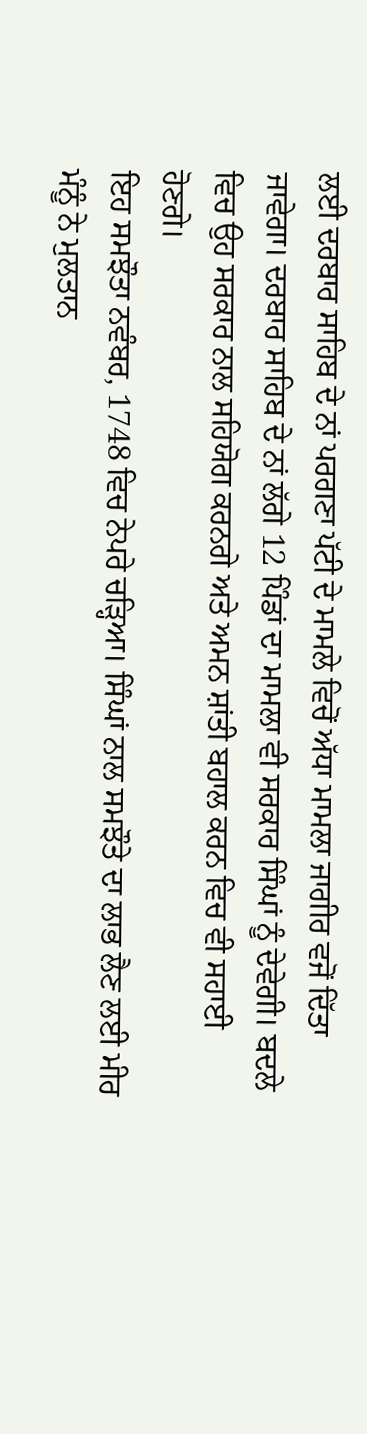ਲਈ ਦਰਬਾਰ ਸਾਹਿਬ ਦੇ ਨਾਂ ਪਰਗਣਾ ਪੱਟੀ ਦੇ ਮਾਮਲੇ ਵਿਚੋਂ ਅੱਧਾ ਮਾਮਲਾ ਜਾਗੀਰ ਵਜੋਂ ਦਿੱਤਾ ਜਾਵੇਗਾ। ਦਰਬਾਰ ਸਾਹਿਬ ਦੇ ਨਾਂ ਲੱਗੇ 12 ਪਿੰਡਾਂ ਦਾ ਮਾਮਲਾ ਵੀ ਸਰਕਾਰ ਸਿੰਘਾਂ ਨੂੰ ਦੇਵੇਗੀ। ਬਦਲੇ ਵਿਚ ਉਹ ਸਰਕਾਰ ਨਾਲ ਸਹਿਯੋਗ ਕਰਨਗੇ ਅਤੇ ਅਮਨ ਸ਼ਾਂਤੀ ਬਹਾਲ ਕਰਨ ਵਿਚ ਵੀ ਸਹਾਈ ਹੋਣਗੇ।
ਇਹ ਸਮਝੌਤਾ ਨਵੰਬਰ, 1748 ਵਿਚ ਨੇਪਰੇ ਚੜ੍ਹਿਆ। ਸਿੰਘਾਂ ਨਾਲ ਸਮਝੌਤੇ ਦਾ ਲਾਭ ਲੈਣ ਲਈ ਮੀਰ ਮੰਨੂੰ ਨੇ ਮੁਲਤਾਨ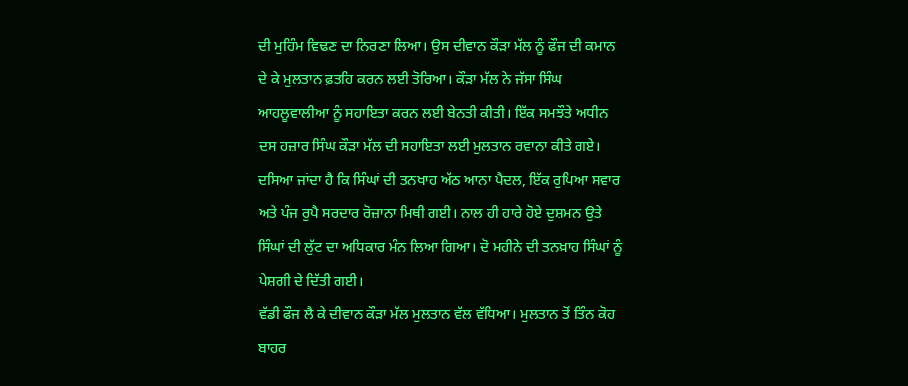ਦੀ ਮੁਹਿੰਮ ਵਿਢਣ ਦਾ ਨਿਰਣਾ ਲਿਆ। ਉਸ ਦੀਵਾਨ ਕੌੜਾ ਮੱਲ ਨੂੰ ਫੌਜ ਦੀ ਕਮਾਨ ਦੇ ਕੇ ਮੁਲਤਾਨ ਫ਼ਤਹਿ ਕਰਨ ਲਈ ਤੋਰਿਆ। ਕੌੜਾ ਮੱਲ ਨੇ ਜੱਸਾ ਸਿੰਘ ਆਹਲੂਵਾਲੀਆ ਨੂੰ ਸਹਾਇਤਾ ਕਰਨ ਲਈ ਬੇਨਤੀ ਕੀਤੀ। ਇੱਕ ਸਮਝੌਤੇ ਅਧੀਨ ਦਸ ਹਜ਼ਾਰ ਸਿੰਘ ਕੌੜਾ ਮੱਲ ਦੀ ਸਹਾਇਤਾ ਲਈ ਮੁਲਤਾਨ ਰਵਾਨਾ ਕੀਤੇ ਗਏ। ਦਸਿਆ ਜਾਂਦਾ ਹੈ ਕਿ ਸਿੰਘਾਂ ਦੀ ਤਨਖਾਹ ਅੱਠ ਆਨਾ ਪੈਦਲ, ਇੱਕ ਰੁਪਿਆ ਸਵਾਰ ਅਤੇ ਪੰਜ ਰੁਪੈ ਸਰਦਾਰ ਰੋਜ਼ਾਨਾ ਮਿਥੀ ਗਈ। ਨਾਲ ਹੀ ਹਾਰੇ ਹੋਏ ਦੁਸ਼ਮਨ ਉਤੇ ਸਿੰਘਾਂ ਦੀ ਲੁੱਟ ਦਾ ਅਧਿਕਾਰ ਮੰਨ ਲਿਆ ਗਿਆ। ਦੋ ਮਹੀਨੇ ਦੀ ਤਨਖ਼ਾਹ ਸਿੰਘਾਂ ਨੂੰ ਪੇਸ਼ਗੀ ਦੇ ਦਿੱਤੀ ਗਈ।
ਵੱਡੀ ਫੌਜ ਲੈ ਕੇ ਦੀਵਾਨ ਕੌੜਾ ਮੱਲ ਮੁਲਤਾਨ ਵੱਲ ਵੱਧਿਆ। ਮੁਲਤਾਨ ਤੋਂ ਤਿੰਨ ਕੋਹ ਬਾਹਰ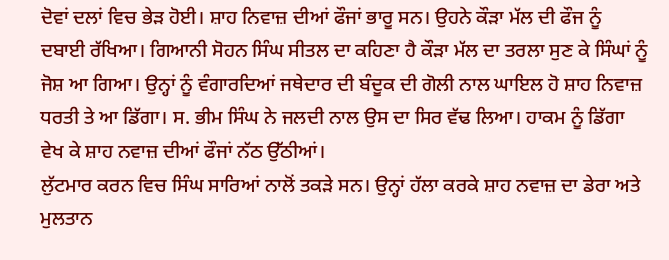ਦੋਵਾਂ ਦਲਾਂ ਵਿਚ ਭੇੜ ਹੋਈ। ਸ਼ਾਹ ਨਿਵਾਜ਼ ਦੀਆਂ ਫੌਜਾਂ ਭਾਰੂ ਸਨ। ਉਹਨੇ ਕੌੜਾ ਮੱਲ ਦੀ ਫੌਜ ਨੂੰ ਦਬਾਈ ਰੱਖਿਆ। ਗਿਆਨੀ ਸੋਹਨ ਸਿੰਘ ਸੀਤਲ ਦਾ ਕਹਿਣਾ ਹੈ ਕੌੜਾ ਮੱਲ ਦਾ ਤਰਲਾ ਸੁਣ ਕੇ ਸਿੰਘਾਂ ਨੂੰ ਜੋਸ਼ ਆ ਗਿਆ। ਉਨ੍ਹਾਂ ਨੂੰ ਵੰਗਾਰਦਿਆਂ ਜਥੇਦਾਰ ਦੀ ਬੰਦੂਕ ਦੀ ਗੋਲੀ ਨਾਲ ਘਾਇਲ ਹੋ ਸ਼ਾਹ ਨਿਵਾਜ਼ ਧਰਤੀ ਤੇ ਆ ਡਿੱਗਾ। ਸ. ਭੀਮ ਸਿੰਘ ਨੇ ਜਲਦੀ ਨਾਲ ਉਸ ਦਾ ਸਿਰ ਵੱਢ ਲਿਆ। ਹਾਕਮ ਨੂੰ ਡਿੱਗਾ ਵੇਖ ਕੇ ਸ਼ਾਹ ਨਵਾਜ਼ ਦੀਆਂ ਫੌਜਾਂ ਨੱਠ ਉੱਠੀਆਂ।
ਲੁੱਟਮਾਰ ਕਰਨ ਵਿਚ ਸਿੰਘ ਸਾਰਿਆਂ ਨਾਲੋਂ ਤਕੜੇ ਸਨ। ਉਨ੍ਹਾਂ ਹੱਲਾ ਕਰਕੇ ਸ਼ਾਹ ਨਵਾਜ਼ ਦਾ ਡੇਰਾ ਅਤੇ ਮੁਲਤਾਨ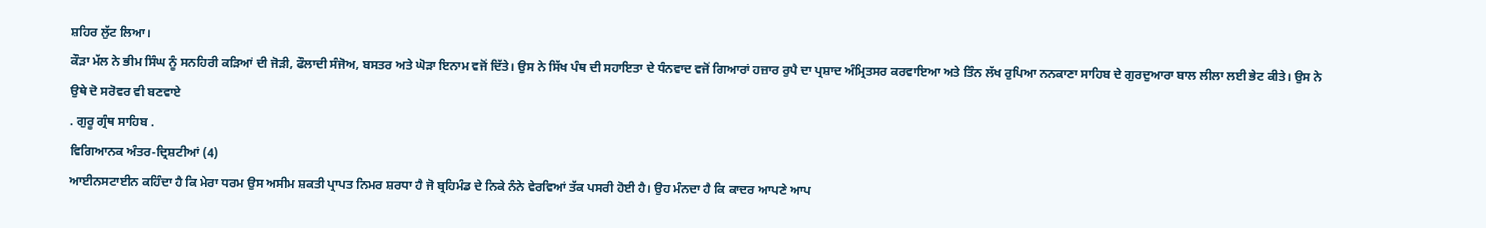ਸ਼ਹਿਰ ਲੁੱਟ ਲਿਆ।
ਕੌੜਾ ਮੱਲ ਨੇ ਭੀਮ ਸਿੰਘ ਨੂੰ ਸਨਹਿਰੀ ਕੜਿਆਂ ਦੀ ਜੋੜੀ, ਫੌਲਾਦੀ ਸੰਜੋਅ, ਬਸਤਰ ਅਤੇ ਘੋੜਾ ਇਨਾਮ ਵਜੋਂ ਦਿੱਤੇ। ਉਸ ਨੇ ਸਿੱਖ ਪੰਥ ਦੀ ਸਹਾਇਤਾ ਦੇ ਧੰਨਵਾਦ ਵਜੋਂ ਗਿਆਰਾਂ ਹਜ਼ਾਰ ਰੁਪੈ ਦਾ ਪ੍ਰਸ਼ਾਦ ਅੰਮ੍ਰਿਤਸਰ ਕਰਵਾਇਆ ਅਤੇ ਤਿੰਨ ਲੱਖ ਰੁਪਿਆ ਨਨਕਾਣਾ ਸਾਹਿਬ ਦੇ ਗੁਰਦੁਆਰਾ ਬਾਲ ਲੀਲਾ ਲਈ ਭੇਟ ਕੀਤੇ। ਉਸ ਨੇ ਉਥੇ ਦੋ ਸਰੋਵਰ ਵੀ ਬਣਵਾਏ
. ਗੁਰੂ ਗ੍ਰੰਥ ਸਾਹਿਬ .
ਵਿਗਿਆਨਕ ਅੰਤਰ-ਦ੍ਰਿਸ਼ਟੀਆਂ (4)
ਆਈਨਸਟਾਈਨ ਕਹਿੰਦਾ ਹੈ ਕਿ ਮੇਰਾ ਧਰਮ ਉਸ ਅਸੀਮ ਸ਼ਕਤੀ ਪ੍ਰਾਪਤ ਨਿਮਰ ਸ਼ਰਧਾ ਹੈ ਜੋ ਬ੍ਰਹਿਮੰਡ ਦੇ ਨਿਕੇ ਨੰਨੇ ਵੇਰਵਿਆਂ ਤੱਕ ਪਸਰੀ ਹੋਈ ਹੈ। ਉਹ ਮੰਨਦਾ ਹੈ ਕਿ ਕਾਦਰ ਆਪਣੇ ਆਪ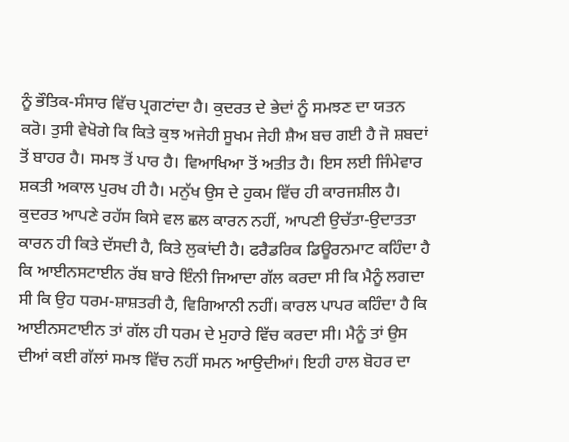ਨੂੰ ਭੌਤਿਕ-ਸੰਸਾਰ ਵਿੱਚ ਪ੍ਰਗਟਾਂਦਾ ਹੈ। ਕੁਦਰਤ ਦੇ ਭੇਦਾਂ ਨੂੰ ਸਮਝਣ ਦਾ ਯਤਨ ਕਰੋ। ਤੁਸੀ ਵੇਖੋਗੇ ਕਿ ਕਿਤੇ ਕੁਝ ਅਜੇਹੀ ਸੂਖਮ ਜੇਹੀ ਸ਼ੈਅ ਬਚ ਗਈ ਹੈ ਜੋ ਸ਼ਬਦਾਂ ਤੋਂ ਬਾਹਰ ਹੈ। ਸਮਝ ਤੋਂ ਪਾਰ ਹੈ। ਵਿਆਖਿਆ ਤੋਂ ਅਤੀਤ ਹੈ। ਇਸ ਲਈ ਜਿੰਮੇਵਾਰ ਸ਼ਕਤੀ ਅਕਾਲ ਪੁਰਖ ਹੀ ਹੈ। ਮਨੁੱਖ ਉਸ ਦੇ ਹੁਕਮ ਵਿੱਚ ਹੀ ਕਾਰਜਸ਼ੀਲ ਹੈ। ਕੁਦਰਤ ਆਪਣੇ ਰਹੱਸ ਕਿਸੇ ਵਲ ਛਲ ਕਾਰਨ ਨਹੀਂ, ਆਪਣੀ ਉਚੱਤਾ-ਉਦਾਤਤਾ ਕਾਰਨ ਹੀ ਕਿਤੇ ਦੱਸਦੀ ਹੈ, ਕਿਤੇ ਲੁਕਾਂਦੀ ਹੈ। ਫਰੈਡਰਿਕ ਡਿਊਰਨਮਾਟ ਕਹਿੰਦਾ ਹੈ ਕਿ ਆਈਨਸਟਾਈਨ ਰੱਬ ਬਾਰੇ ਇੰਨੀ ਜਿਆਦਾ ਗੱਲ ਕਰਦਾ ਸੀ ਕਿ ਮੈਨੂੰ ਲਗਦਾ ਸੀ ਕਿ ਉਹ ਧਰਮ-ਸ਼ਾਸ਼ਤਰੀ ਹੈ, ਵਿਗਿਆਨੀ ਨਹੀਂ। ਕਾਰਲ ਪਾਪਰ ਕਹਿੰਦਾ ਹੈ ਕਿ ਆਈਨਸਟਾਈਨ ਤਾਂ ਗੱਲ ਹੀ ਧਰਮ ਦੇ ਮੁਹਾਰੇ ਵਿੱਚ ਕਰਦਾ ਸੀ। ਮੈਨੂੰ ਤਾਂ ਉਸ ਦੀਆਂ ਕਈ ਗੱਲਾਂ ਸਮਝ ਵਿੱਚ ਨਹੀਂ ਸਮਨ ਆਉਦੀਆਂ। ਇਹੀ ਹਾਲ ਬੋਹਰ ਦਾ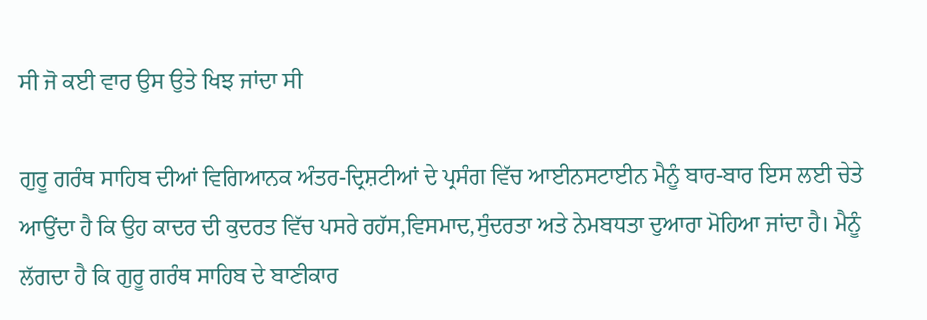ਸੀ ਜੋ ਕਈ ਵਾਰ ਉਸ ਉਤੇ ਖਿਝ ਜਾਂਦਾ ਸੀ

ਗੁਰੂ ਗਰੰਥ ਸਾਹਿਬ ਦੀਆਂ ਵਿਗਿਆਨਕ ਅੰਤਰ-ਦ੍ਰਿਸ਼ਟੀਆਂ ਦੇ ਪ੍ਰਸੰਗ ਵਿੱਚ ਆਈਨਸਟਾਈਨ ਮੈਨੂੰ ਬਾਰ-ਬਾਰ ਇਸ ਲਈ ਚੇਤੇ ਆਉਂਦਾ ਹੈ ਕਿ ਉਹ ਕਾਦਰ ਦੀ ਕੁਦਰਤ ਵਿੱਚ ਪਸਰੇ ਰਹੱਸ,ਵਿਸਮਾਦ,ਸੁੰਦਰਤਾ ਅਤੇ ਨੇਮਬਧਤਾ ਦੁਆਰਾ ਮੋਹਿਆ ਜਾਂਦਾ ਹੈ। ਮੈਨੂੰ ਲੱਗਦਾ ਹੈ ਕਿ ਗੁਰੂ ਗਰੰਥ ਸਾਹਿਬ ਦੇ ਬਾਣੀਕਾਰ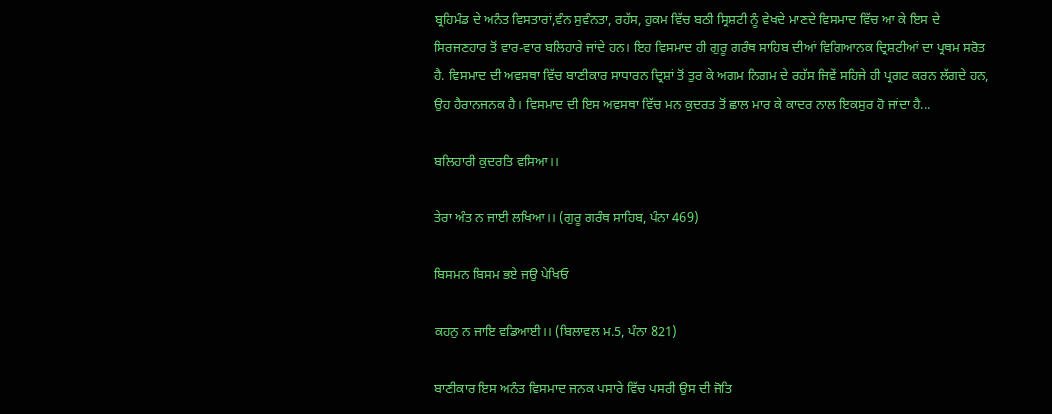ਬ੍ਰਹਿਮੰਡ ਦੇ ਅਨੰਤ ਵਿਸਤਾਰਾਂ,ਵੰਨ ਸੁਵੰਨਤਾ, ਰਹੱਸ, ਹੁਕਮ ਵਿੱਚ ਬਠੀ ਸ੍ਰਿਸ਼ਟੀ ਨੂੰ ਵੇਖਦੇ ਮਾਣਦੇ ਵਿਸਮਾਦ ਵਿੱਚ ਆ ਕੇ ਇਸ ਦੇ ਸਿਰਜਣਹਾਰ ਤੋਂ ਵਾਰ-ਵਾਰ ਬਲਿਹਾਰੇ ਜਾਂਦੇ ਹਨ। ਇਹ ਵਿਸਮਾਦ ਹੀ ਗੁਰੂ ਗਰੰਥ ਸਾਹਿਬ ਦੀਆਂ ਵਿਗਿਆਨਕ ਦ੍ਰਿਸ਼ਟੀਆਂ ਦਾ ਪ੍ਰਥਮ ਸਰੋਤ ਹੈ. ਵਿਸਮਾਦ ਦੀ ਅਵਸਥਾ ਵਿੱਚ ਬਾਣੀਕਾਰ ਸਾਧਾਰਨ ਦ੍ਰਿਸ਼ਾਂ ਤੋਂ ਤੁਰ ਕੇ ਅਗਮ ਨਿਗਮ ਦੇ ਰਹੱਸ ਜਿਵੇਂ ਸਹਿਜੇ ਹੀ ਪ੍ਰਗਟ ਕਰਨ ਲੱਗਦੇ ਹਨ, ਉਹ ਹੈਰਾਨਜਨਕ ਹੈ। ਵਿਸਮਾਦ ਦੀ ਇਸ ਅਵਸਥਾ ਵਿੱਚ ਮਨ ਕੁਦਰਤ ਤੋਂ ਛਾਲ ਮਾਰ ਕੇ ਕਾਦਰ ਨਾਲ ਇਕਸੁਰ ਹੋ ਜਾਂਦਾ ਹੈ...

ਬਲਿਹਾਰੀ ਕੁਦਰਤਿ ਵਸਿਆ।।

ਤੇਰਾ ਅੰਤ ਨ ਜਾਈ ਲਖਿਆ।। (ਗੁਰੂ ਗਰੰਥ ਸਾਹਿਬ, ਪੰਨਾ 469)

ਬਿਸਮਨ ਬਿਸਮ ਭਏ ਜਉ ਪੇਖਿਓ

ਕਹਨੁ ਨ ਜਾਇ ਵਡਿਆਈ।। (ਬਿਲਾਵਲ ਮ.5, ਪੰਨਾ 821)

ਬਾਣੀਕਾਰ ਇਸ ਅਨੰਤ ਵਿਸਮਾਦ ਜਨਕ ਪਸਾਰੇ ਵਿੱਚ ਪਸਰੀ ਉਸ ਦੀ ਜੋਤਿ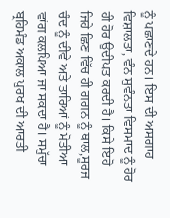ਨੂੰ ਪਛਾਣਦੇ ਹਨ। ਇਸ ਦੀ ਅਸਗਾਹ ਵਿਸ਼ਾਲਤਾ, ਵੰਨ ਸੁਵੰਨਤਾ ਵਿਸਮਾਦ ਨੂੰ ਹੋਰ ਹੀ ਹੋਰ ਉਦੀਪਤ ਕਰਦੀ ਹੈ। ਕਿਸੇ ਇਹੋ ਜਿਹੇ ਛਿਣ ਵਿੱਚ ਹੀ ਗਗਨ ਨੂੰ ਥਾਲ,ਸੂਰਜ ਚੰਦ ਨੂੰ ਦੀਵੇ ਅਤੇ ਤਾਰਿਆਂ ਨੂੰ ਮੋਤੀਆ ਵਾਂਗ ਕਲਪਿਆ ਜਾ ਸਕਦਾ ਹੈ। ਸਮੁੱਚਾ ਬ੍ਰਹਿਮੰਡ ਅਕਾਲ ਪੁਰਖ ਦੀ ਆਰਤੀ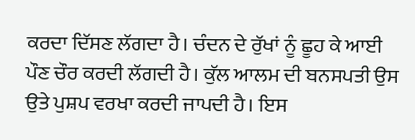ਕਰਦਾ ਦਿੱਸਣ ਲੱਗਦਾ ਹੈ। ਚੰਦਨ ਦੇ ਰੁੱਖਾਂ ਨੂੰ ਛੂਹ ਕੇ ਆਈ ਪੌਣ ਚੌਰ ਕਰਦੀ ਲੱਗਦੀ ਹੈ। ਕੁੱਲ ਆਲਮ ਦੀ ਬਨਸਪਤੀ ਉਸ ਉਤੇ ਪੁਸ਼ਪ ਵਰਖਾ ਕਰਦੀ ਜਾਪਦੀ ਹੈ। ਇਸ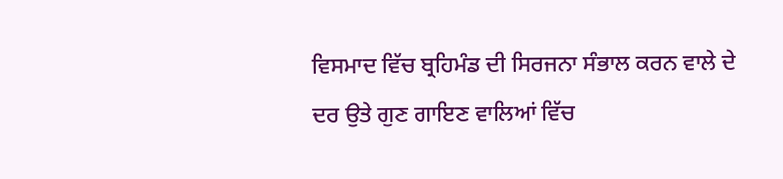ਵਿਸਮਾਦ ਵਿੱਚ ਬ੍ਰਹਿਮੰਡ ਦੀ ਸਿਰਜਨਾ ਸੰਭਾਲ ਕਰਨ ਵਾਲੇ ਦੇ ਦਰ ਉਤੇ ਗੁਣ ਗਾਇਣ ਵਾਲਿਆਂ ਵਿੱਚ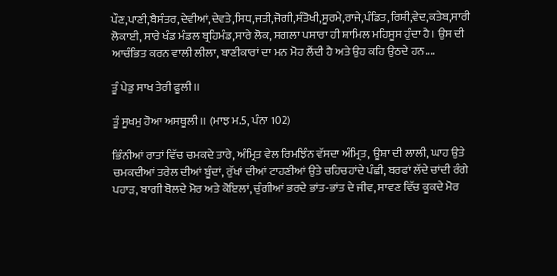ਪੌਣ,ਪਾਣੀ,ਬੈਸੰਤਰ,ਦੇਵੀਆਂ,ਦੇਵਤੇ,ਸਿਧ,ਜਤੀ,ਜੋਗੀ,ਸੰਤੋਖੀ,ਸੂਰਮੇ,ਰਾਜੇ,ਪੰਡਿਤ,ਰਿਸ਼ੀ,ਵੇਦ,ਕਤੇਬ,ਸਾਰੀ ਲੋਕਾਈ, ਸਾਰੇ ਖੰਡ ਮੰਡਲ ਬ੍ਰਹਿਮੰਡ,ਸਾਰੇ ਲੋਕ, ਸਗਲਾ ਪਸਾਰਾ ਹੀ ਸ਼ਾਮਿਲ ਮਹਿਸੂਸ ਹੁੰਦਾ ਹੈ। ਉਸ ਦੀ ਆਚੰਭਿਤ ਕਰਨ ਵਾਲੀ ਲੀਲਾ, ਬਾਣੀਕਾਰਾਂ ਦਾ ਮਨ ਮੋਹ ਲੈਂਦੀ ਹੈ ਅਤੇ ਉਹ ਕਹਿ ਉਠਦੇ ਹਨ....

ਤੂੰ ਪੇਡੁ ਸਾਖ ਤੇਰੀ ਫੂਲੀ।।

ਤੂੰ ਸੂਖਮੁ ਹੋਆ ਅਸਥੂਲੀ।। (ਮਾਝ ਮ.5, ਪੰਨਾ 102)

ਭਿੰਨੀਆਂ ਰਾਤਾਂ ਵਿੱਚ ਚਮਕਦੇ ਤਾਰੇ, ਅੰਮ੍ਰਿਤ ਵੇਲ ਰਿਮਝਿੰਨ ਵੱਸਦਾ ਅੰਮ੍ਰਿਤ, ਊਸ਼ਾ ਦੀ ਲਾਲੀ, ਘਾਹ ਉਤੇ ਚਮਕਦੀਆਂ ਤਰੇਲ ਦੀਆਂ ਬੂੰਦਾਂ, ਰੁੱਖਾਂ ਦੀਆਂ ਟਾਹਣੀਆਂ ਉਤੇ ਚਹਿਚਹਾਂਦੇ ਪੰਛੀ, ਬਰਫਾਂ ਲੱਦੇ ਚਾਂਦੀ ਰੰਗੇ ਪਹਾੜ, ਬਾਗੀ ਬੋਲਦੇ ਮੋਰ ਅਤੇ ਕੋਇਲਾਂ, ਚੁੰਗੀਆਂ ਭਰਦੇ ਭਾਂਤ-ਭਾਂਤ ਦੇ ਜੀਵ, ਸਾਵਣ ਵਿੱਚ ਕੂਕਦੇ ਮੋਰ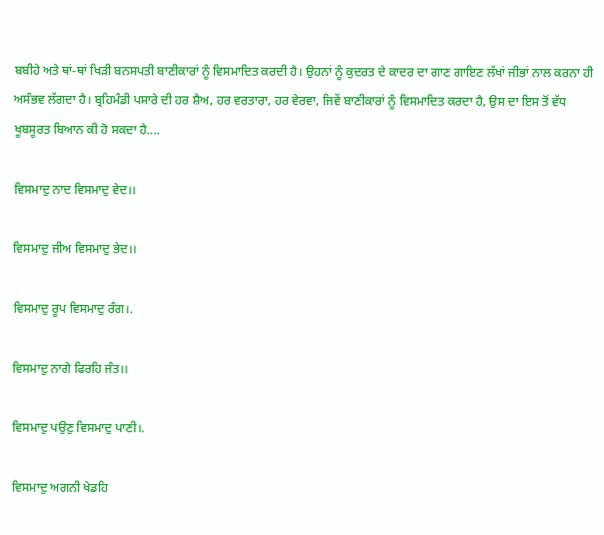ਬਬੀਹੇ ਅਤੇ ਥਾਂ-ਥਾਂ ਖਿੜੀ ਬਨਸਪਤੀ ਬਾਣੀਕਾਰਾਂ ਨੂੰ ਵਿਸਮਾਦਿਤ ਕਰਦੀ ਹੈ। ਉਹਨਾਂ ਨੂੰ ਕੁਦਰਤ ਦੇ ਕਾਦਰ ਦਾ ਗਾਣ ਗਾਇਣ ਲੱਖਾਂ ਜੀਭਾਂ ਨਾਲ ਕਰਨਾ ਹੀ ਅਸੰਭਵ ਲੱਗਦਾ ਹੈ। ਬ੍ਰਹਿਮੰਡੀ ਪਸਾਰੇ ਦੀ ਹਰ ਸ਼ੈਅ, ਹਰ ਵਰਤਾਰਾ, ਹਰ ਵੇਰਵਾ, ਜਿਵੇਂ ਬਾਣੀਕਾਰਾਂ ਨੂੰ ਵਿਸਮਾਦਿਤ ਕਰਦਾ ਹੈ, ਉਸ ਦਾ ਇਸ ਤੋਂ ਵੱਧ ਖੂਬਸੂਰਤ ਬਿਆਨ ਕੀ ਹੋ ਸਕਦਾ ਹੈ....

ਵਿਸਮਾਦੁ ਨਾਦ ਵਿਸਮਾਦੁ ਵੇਦ।।

ਵਿਸਮਾਦੁ ਜੀਅ ਵਿਸਮਾਦੁ ਭੇਦ।।

ਵਿਸਮਾਦੁ ਰੂਪ ਵਿਸਮਾਦੁ ਰੰਗ।.

ਵਿਸਮਾਦੁ ਨਾਗੇ ਫਿਰਹਿ ਜੰਤ।।

ਵਿਸਮਾਦੁ ਪਉਣੁ ਵਿਸਮਾਦੁ ਪਾਣੀ।.

ਵਿਸਮਾਦੁ ਅਗਨੀ ਖੇਡਹਿ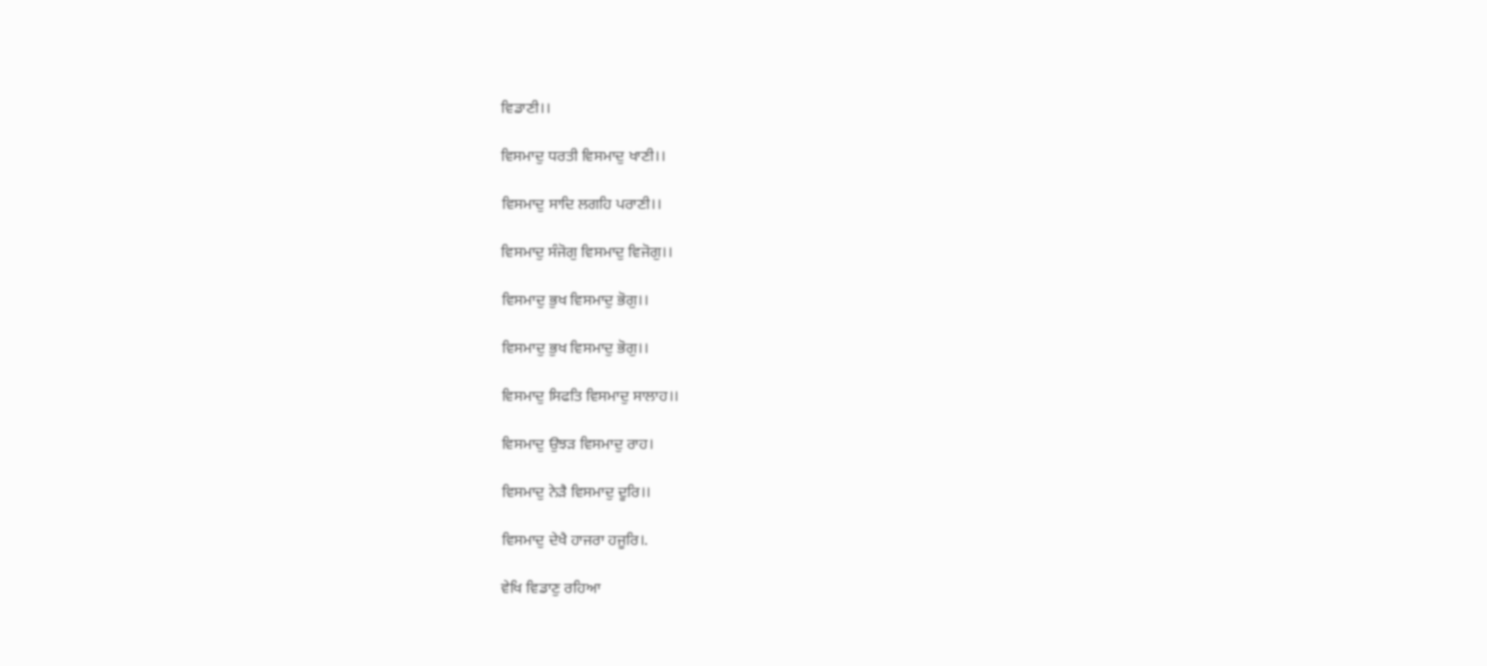ਵਿਡਾਣੀ।।

ਵਿਸਮਾਦੁ ਧਰਤੀ ਵਿਸਮਾਦੁ ਖਾਣੀ।।

ਵਿਸਮਾਦੁ ਸਾਦਿ ਲਗਹਿ ਪਰਾਣੀ।।

ਵਿਸਮਾਦੁ ਸੰਜੋਗੁ ਵਿਸਮਾਦੁ ਵਿਜੋਗੁ।।

ਵਿਸਮਾਦੁ ਭੁਖ ਵਿਸਮਾਦੁ ਭੋਗੁ।।

ਵਿਸਮਾਦੁ ਭੁਖ ਵਿਸਮਾਦੁ ਭੋਗੁ।।

ਵਿਸਮਾਦੁ ਸਿਫਤਿ ਵਿਸਮਾਦੁ ਸਾਲਾਹ।।

ਵਿਸਮਾਦੁ ਉਝੜ ਵਿਸਮਾਦੁ ਰਾਹ।

ਵਿਸਮਾਦੁ ਨੇੜੈ ਵਿਸਮਾਦੁ ਦੂਰਿ।।

ਵਿਸਮਾਦੁ ਦੇਖੈ ਹਾਜਰਾ ਹਜੂਰਿ।.

ਵੇਖਿ ਵਿਡਾਣੁ ਰਹਿਆ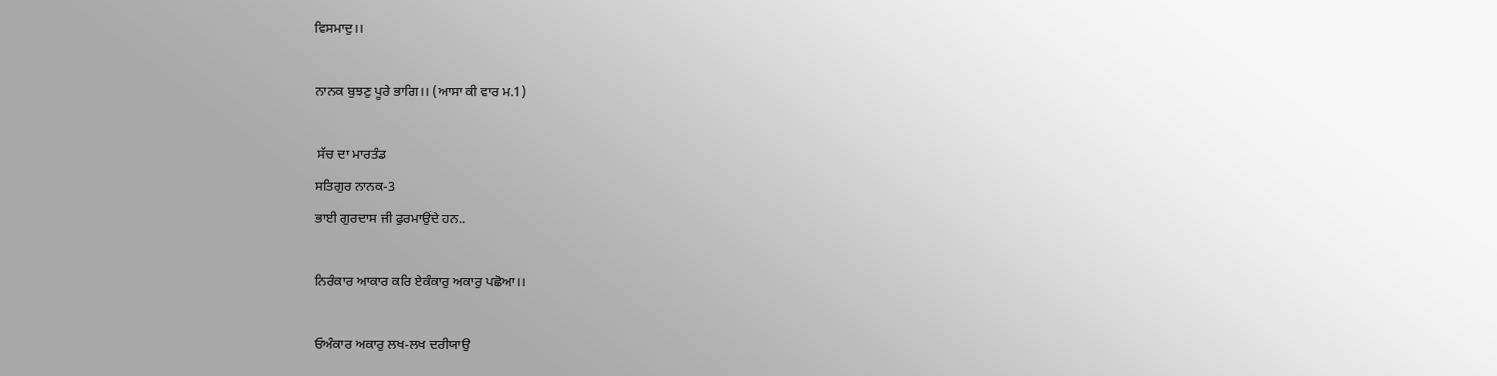ਵਿਸਮਾਦੁ।।

ਨਾਨਕ ਬੁਝਣੁ ਪੂਰੇ ਭਾਗਿ।। (ਆਸਾ ਕੀ ਵਾਰ ਮ.1)

 ਸੱਚ ਦਾ ਮਾਰਤੰਡ
ਸਤਿਗੁਰ ਨਾਨਕ-3
ਭਾਈ ਗੁਰਦਾਸ ਜੀ ਫੁਰਮਾਉਂਦੇ ਹਨ..

ਨਿਰੰਕਾਰ ਆਕਾਰ ਕਰਿ ਏਕੰਕਾਰੁ ਅਕਾਰੁ ਪਛੋਆ।।

ਓਅੰਕਾਰ ਅਕਾਰੁ ਲਖ-ਲਖ ਦਰੀਯਾਉ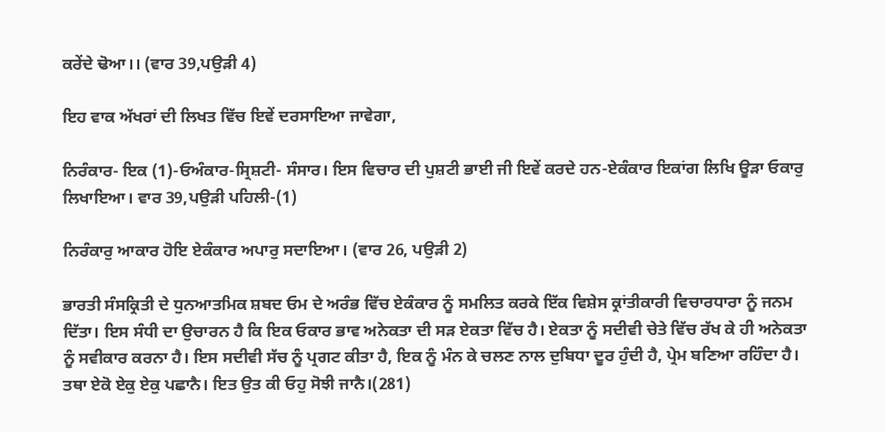ਕਰੇਂਦੇ ਢੋਆ।। (ਵਾਰ 39,ਪਉੜੀ 4)

ਇਹ ਵਾਕ ਅੱਖਰਾਂ ਦੀ ਲਿਖਤ ਵਿੱਚ ਇਵੇਂ ਦਰਸਾਇਆ ਜਾਵੇਗਾ,

ਨਿਰੰਕਾਰ- ਇਕ (1)-ਓਅੰਕਾਰ-ਸ੍ਰਿਸ਼ਟੀ- ਸੰਸਾਰ। ਇਸ ਵਿਚਾਰ ਦੀ ਪੁਸ਼ਟੀ ਭਾਈ ਜੀ ਇਵੇਂ ਕਰਦੇ ਹਨ-ਏਕੰਕਾਰ ਇਕਾਂਗ ਲਿਖਿ ਊੜਾ ਓਕਾਰੁ ਲਿਖਾਇਆ। ਵਾਰ 39,ਪਉੜੀ ਪਹਿਲੀ-(1)

ਨਿਰੰਕਾਰੁ ਆਕਾਰ ਹੋਇ ਏਕੰਕਾਰ ਅਪਾਰੁ ਸਦਾਇਆ। (ਵਾਰ 26, ਪਉੜੀ 2)

ਭਾਰਤੀ ਸੰਸਕ੍ਰਿਤੀ ਦੇ ਧੁਨਆਤਮਿਕ ਸ਼ਬਦ ਓਮ ਦੇ ਅਰੰਭ ਵਿੱਚ ਏਕੰਕਾਰ ਨੂੰ ਸਮਲਿਤ ਕਰਕੇ ਇੱਕ ਵਿਸ਼ੇਸ ਕ੍ਰਾਂਤੀਕਾਰੀ ਵਿਚਾਰਧਾਰਾ ਨੂੰ ਜਨਮ ਦਿੱਤਾ। ਇਸ ਸੰਧੀ ਦਾ ਉਚਾਰਨ ਹੈ ਕਿ ਇਕ ਓਕਾਰ ਭਾਵ ਅਨੇਕਤਾ ਦੀ ਸੜ ਏਕਤਾ ਵਿੱਚ ਹੈ। ਏਕਤਾ ਨੂੰ ਸਦੀਵੀ ਚੇਤੇ ਵਿੱਚ ਰੱਖ ਕੇ ਹੀ ਅਨੇਕਤਾ ਨੂੰ ਸਵੀਕਾਰ ਕਰਨਾ ਹੈ। ਇਸ ਸਦੀਵੀ ਸੱਚ ਨੂੰ ਪ੍ਰਗਟ ਕੀਤਾ ਹੈ, ਇਕ ਨੂੰ ਮੰਨ ਕੇ ਚਲਣ ਨਾਲ ਦੁਬਿਧਾ ਦੂਰ ਹੁੰਦੀ ਹੈ, ਪ੍ਰੇਮ ਬਣਿਆ ਰਹਿੰਦਾ ਹੈ। ਤਥਾ ਏਕੋ ਏਕੁ ਏਕੁ ਪਛਾਨੈ। ਇਤ ਉਤ ਕੀ ਓਹੁ ਸੋਝੀ ਜਾਨੈ।(281)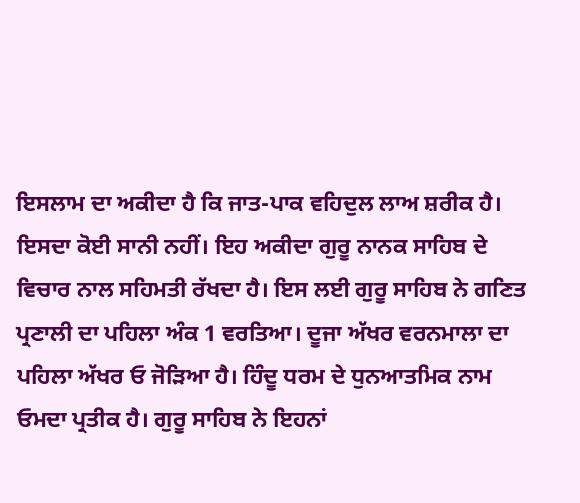ਇਸਲਾਮ ਦਾ ਅਕੀਦਾ ਹੈ ਕਿ ਜਾਤ-ਪਾਕ ਵਹਿਦੁਲ ਲਾਅ ਸ਼ਰੀਕ ਹੈ। ਇਸਦਾ ਕੋਈ ਸਾਨੀ ਨਹੀਂ। ਇਹ ਅਕੀਦਾ ਗੁਰੂ ਨਾਨਕ ਸਾਹਿਬ ਦੇ ਵਿਚਾਰ ਨਾਲ ਸਹਿਮਤੀ ਰੱਖਦਾ ਹੈ। ਇਸ ਲਈ ਗੁਰੂ ਸਾਹਿਬ ਨੇ ਗਣਿਤ ਪ੍ਰਣਾਲੀ ਦਾ ਪਹਿਲਾ ਅੰਕ 1 ਵਰਤਿਆ। ਦੂਜਾ ਅੱਖਰ ਵਰਨਮਾਲਾ ਦਾ ਪਹਿਲਾ ਅੱਖਰ ਓ ਜੋੜਿਆ ਹੈ। ਹਿੰਦੂ ਧਰਮ ਦੇ ਧੁਨਆਤਮਿਕ ਨਾਮ ਓਮਦਾ ਪ੍ਰਤੀਕ ਹੈ। ਗੁਰੂ ਸਾਹਿਬ ਨੇ ਇਹਨਾਂ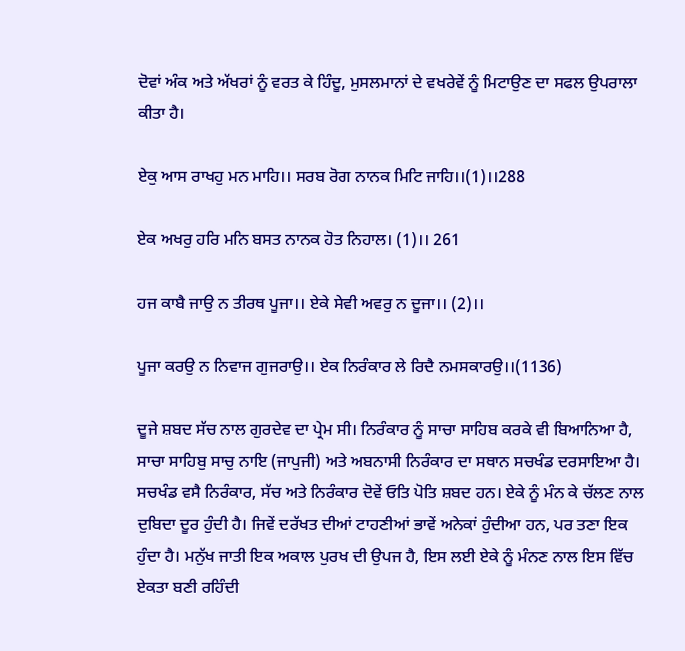ਦੋਵਾਂ ਅੰਕ ਅਤੇ ਅੱਖਰਾਂ ਨੂੰ ਵਰਤ ਕੇ ਹਿੰਦੂ, ਮੁਸਲਮਾਨਾਂ ਦੇ ਵਖਰੇਵੇਂ ਨੂੰ ਮਿਟਾਉਣ ਦਾ ਸਫਲ ਉਪਰਾਲਾ ਕੀਤਾ ਹੈ।

ਏਕੁ ਆਸ ਰਾਖਹੁ ਮਨ ਮਾਹਿ।। ਸਰਬ ਰੋਗ ਨਾਨਕ ਮਿਟਿ ਜਾਹਿ।।(1)।।288

ਏਕ ਅਖਰੁ ਹਰਿ ਮਨਿ ਬਸਤ ਨਾਨਕ ਹੋਤ ਨਿਹਾਲ। (1)।। 261

ਹਜ ਕਾਬੈ ਜਾਉ ਨ ਤੀਰਥ ਪੂਜਾ।। ਏਕੇ ਸੇਵੀ ਅਵਰੁ ਨ ਦੂਜਾ।। (2)।।

ਪੂਜਾ ਕਰਉ ਨ ਨਿਵਾਜ ਗੁਜਰਾਉ।। ਏਕ ਨਿਰੰਕਾਰ ਲੇ ਰਿਦੈ ਨਮਸਕਾਰਉ।।(1136)

ਦੂਜੇ ਸ਼ਬਦ ਸੱਚ ਨਾਲ ਗੁਰਦੇਵ ਦਾ ਪ੍ਰੇਮ ਸੀ। ਨਿਰੰਕਾਰ ਨੂੰ ਸਾਚਾ ਸਾਹਿਬ ਕਰਕੇ ਵੀ ਬਿਆਨਿਆ ਹੈ, ਸਾਚਾ ਸਾਹਿਬੁ ਸਾਚੁ ਨਾਇ (ਜਾਪੁਜੀ) ਅਤੇ ਅਬਨਾਸੀ ਨਿਰੰਕਾਰ ਦਾ ਸਥਾਨ ਸਚਖੰਡ ਦਰਸਾਇਆ ਹੈ। ਸਚਖੰਡ ਵਸੈ ਨਿਰੰਕਾਰ, ਸੱਚ ਅਤੇ ਨਿਰੰਕਾਰ ਦੋਵੇਂ ਓਤਿ ਪੋਤਿ ਸ਼ਬਦ ਹਨ। ਏਕੇ ਨੂੰ ਮੰਨ ਕੇ ਚੱਲਣ ਨਾਲ ਦੁਬਿਦਾ ਦੂਰ ਹੁੰਦੀ ਹੈ। ਜਿਵੇਂ ਦਰੱਖਤ ਦੀਆਂ ਟਾਹਣੀਆਂ ਭਾਵੇਂ ਅਨੇਕਾਂ ਹੁੰਦੀਆ ਹਨ, ਪਰ ਤਣਾ ਇਕ ਹੁੰਦਾ ਹੈ। ਮਨੁੱਖ ਜਾਤੀ ਇਕ ਅਕਾਲ ਪੁਰਖ ਦੀ ਉਪਜ ਹੈ, ਇਸ ਲਈ ਏਕੇ ਨੂੰ ਮੰਨਣ ਨਾਲ ਇਸ ਵਿੱਚ ਏਕਤਾ ਬਣੀ ਰਹਿੰਦੀ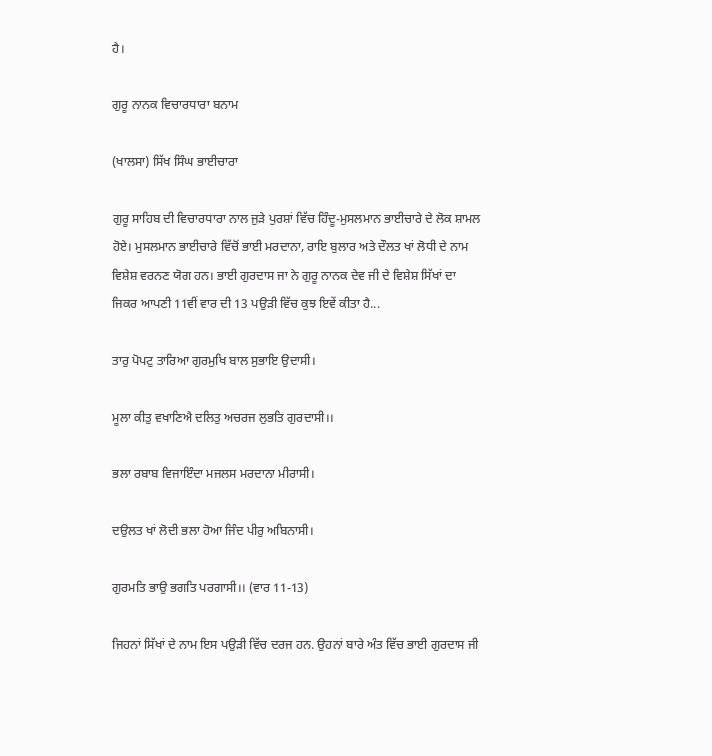ਹੈ।

ਗੁਰੂ ਨਾਨਕ ਵਿਚਾਰਧਾਰਾ ਬਨਾਮ

(ਖਾਲਸਾ) ਸਿੱਖ ਸਿੰਘ ਭਾਈਚਾਰਾ

ਗੁਰੂ ਸਾਹਿਬ ਦੀ ਵਿਚਾਰਧਾਰਾ ਨਾਲ ਜੁੜੇ ਪੁਰਸ਼ਾਂ ਵਿੱਚ ਹਿੰਦੂ-ਮੁਸਲਮਾਨ ਭਾਈਚਾਰੇ ਦੇ ਲੋਕ ਸ਼ਾਮਲ ਹੋਏ। ਮੁਸਲਮਾਨ ਭਾਈਚਾਰੇ ਵਿੱਚੋਂ ਭਾਈ ਮਰਦਾਨਾ, ਰਾਇ ਬੁਲਾਰ ਅਤੇ ਦੌਲਤ ਖਾਂ ਲੋਧੀ ਦੇ ਨਾਮ ਵਿਸ਼ੇਸ਼ ਵਰਨਣ ਯੋਗ ਹਨ। ਭਾਈ ਗੁਰਦਾਸ ਜਾ ਨੇ ਗੁਰੂ ਨਾਨਕ ਦੇਵ ਜੀ ਦੇ ਵਿਸ਼ੇਸ਼ ਸਿੱਖਾਂ ਦਾ ਜਿਕਰ ਆਪਣੀ 11ਵੀਂ ਵਾਰ ਦੀ 13 ਪਉੜੀ ਵਿੱਚ ਕੁਝ ਇਵੇਂ ਕੀਤਾ ਹੈ...

ਤਾਰੁ ਪੋਪਟੁ ਤਾਰਿਆ ਗੁਰਮੁਖਿ ਬਾਲ ਸੁਭਾਇ ਉਦਾਸੀ।

ਮੂਲਾ ਕੀਤੁ ਵਖਾਣਿਐ ਦਲਿਤੁ ਅਚਰਜ ਲੁਭਤਿ ਗੁਰਦਾਸੀ।।

ਭਲਾ ਰਬਾਬ ਵਿਜਾਇੰਦਾ ਮਜਲਸ ਮਰਦਾਨਾ ਮੀਰਾਸੀ।

ਦਉਲਤ ਖਾਂ ਲੋਦੀ ਭਲਾ ਹੋਆ ਜਿੰਦ ਪੀਰੁ ਅਬਿਨਾਸੀ।

ਗੁਰਮਤਿ ਭਾਉ ਭਗਤਿ ਪਰਗਾਸੀ।। (ਵਾਰ 11-13)

ਜਿਹਨਾਂ ਸਿੱਖਾਂ ਦੇ ਨਾਮ ਇਸ ਪਉੜੀ ਵਿੱਚ ਦਰਜ ਹਨ. ਉਹਨਾਂ ਬਾਰੇ ਅੰਤ ਵਿੱਚ ਭਾਈ ਗੁਰਦਾਸ ਜੀ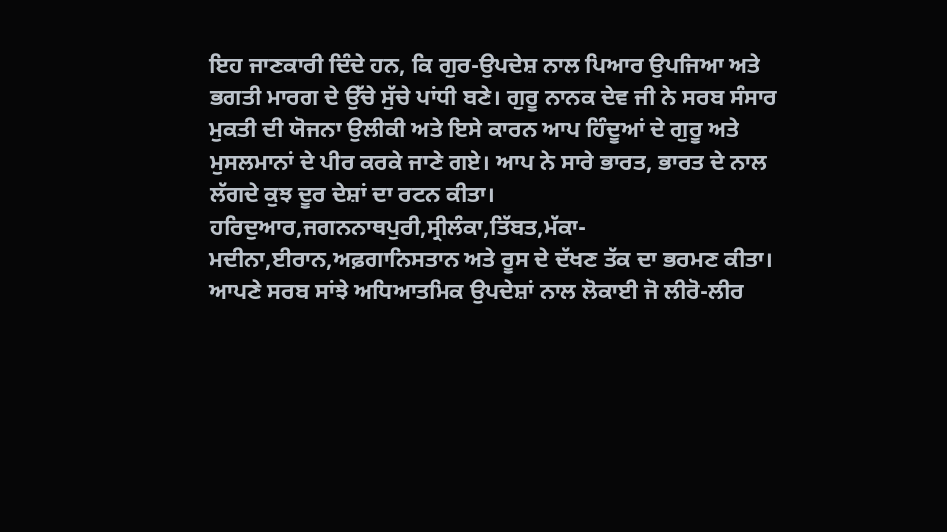ਇਹ ਜਾਣਕਾਰੀ ਦਿੰਦੇ ਹਨ, ਕਿ ਗੁਰ-ਉਪਦੇਸ਼ ਨਾਲ ਪਿਆਰ ਉਪਜਿਆ ਅਤੇ ਭਗਤੀ ਮਾਰਗ ਦੇ ਉੱਚੇ ਸੁੱਚੇ ਪਾਂਧੀ ਬਣੇ। ਗੁਰੂ ਨਾਨਕ ਦੇਵ ਜੀ ਨੇ ਸਰਬ ਸੰਸਾਰ ਮੁਕਤੀ ਦੀ ਯੋਜਨਾ ਉਲੀਕੀ ਅਤੇ ਇਸੇ ਕਾਰਨ ਆਪ ਹਿੰਦੂਆਂ ਦੇ ਗੁਰੂ ਅਤੇ ਮੁਸਲਮਾਨਾਂ ਦੇ ਪੀਰ ਕਰਕੇ ਜਾਣੇ ਗਏ। ਆਪ ਨੇ ਸਾਰੇ ਭਾਰਤ, ਭਾਰਤ ਦੇ ਨਾਲ ਲੱਗਦੇ ਕੁਝ ਦੂਰ ਦੇਸ਼ਾਂ ਦਾ ਰਟਨ ਕੀਤਾ। ਹਰਿਦੁਆਰ,ਜਗਨਨਾਥਪੁਰੀ,ਸ੍ਰੀਲੰਕਾ,ਤਿੱਬਤ,ਮੱਕਾ-ਮਦੀਨਾ,ਈਰਾਨ,ਅਫ਼ਗਾਨਿਸਤਾਨ ਅਤੇ ਰੂਸ ਦੇ ਦੱਖਣ ਤੱਕ ਦਾ ਭਰਮਣ ਕੀਤਾ। ਆਪਣੇ ਸਰਬ ਸਾਂਝੇ ਅਧਿਆਤਮਿਕ ਉਪਦੇਸ਼ਾਂ ਨਾਲ ਲੋਕਾਈ ਜੋ ਲੀਰੋ-ਲੀਰ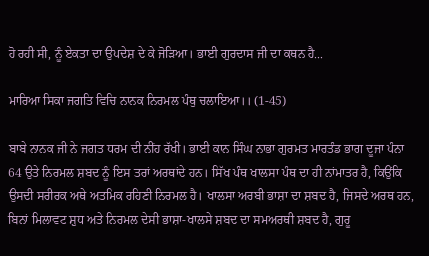ਹੋ ਰਹੀ ਸੀ, ਨੂੰ ਏਕਤਾ ਦਾ ਉਪਦੇਸ਼ ਦੇ ਕੇ ਜੋੜਿਆ। ਭਾਈ ਗੁਰਦਾਸ ਜੀ ਦਾ ਕਥਨ ਹੈ...

ਮਾਰਿਆ ਸਿਕਾ ਜਗਤਿ ਵਿਚਿ ਨਾਨਕ ਨਿਰਮਲ ਪੰਥੁ ਚਲਾਇਆ।। (1-45)

ਬਾਬੇ ਨਾਨਕ ਜੀ ਨੇ ਜਗਤ ਧਰਮ ਦੀ ਨੀਂਹ ਰੱਖੀ। ਭਾਈ ਕਾਨ ਸਿੰਘ ਨਾਭਾ ਗੁਰਮਤ ਮਾਰਤੰਡ ਭਾਗ ਦੂਜਾ ਪੰਨਾ 64 ਉਤੇ ਨਿਰਮਲ ਸ਼ਬਦ ਨੂੰ ਇਸ ਤਰਾਂ ਅਰਥਾਂਦੇ ਹਨ। ਸਿੱਖ ਪੰਥ ਖਾਲਸਾ ਪੰਥ ਦਾ ਹੀ ਨਾਂਮਾਤਰ ਹੈ, ਕਿਉਂਕਿ ਉਸਦੀ ਸਰੀਰਕ ਅਥੇ ਅਤਮਿਕ ਰਹਿਣੀ ਨਿਰਮਲ ਹੈ। ਖਾਲਸਾ ਅਰਬੀ ਭਾਸ਼ਾ ਦਾ ਸ਼ਬਦ ਹੈ, ਜਿਸਦੇ ਅਰਥ ਹਨ, ਬਿਨਾਂ ਮਿਲਾਵਟ ਸ਼ੁਧ ਅਤੇ ਨਿਰਮਲ ਦੇਸੀ ਭਾਸ਼ਾ-ਖਾਲਸੇ ਸ਼ਬਦ ਦਾ ਸਮਅਰਥੀ ਸ਼ਬਦ ਹੈ, ਗੁਰੂ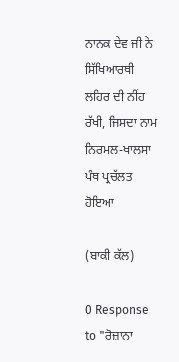ਨਾਨਕ ਦੇਵ ਜੀ ਨੇ ਸਿੱਖਿਆਰਥੀ ਲਹਿਰ ਦੀ ਨੀਂਹ ਰੱਖੀ, ਜਿਸਦਾ ਨਾਮ ਨਿਰਮਲ-ਖਾਲਸਾ ਪੰਥ ਪ੍ਰਚੱਲਤ ਹੋਇਆ

(ਬਾਕੀ ਕੱਲ)

0 Response to "ਰੋਜ਼ਾਨਾ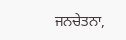ਜਨਚੇਤਨਾ,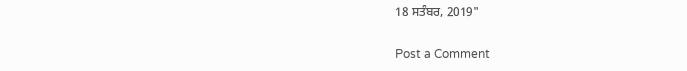18 ਸਤੰਬਰ, 2019"

Post a Comment